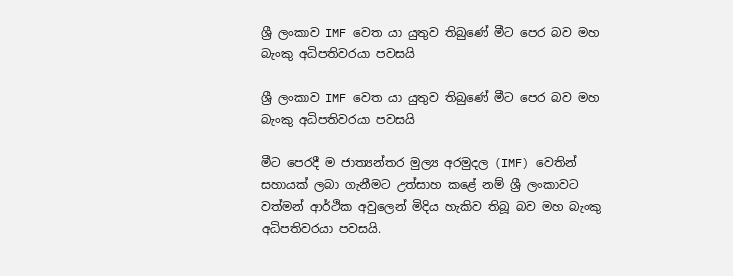ශ්‍රී ලංකාව IMF වෙත යා යුතුව තිබුණේ මීට පෙර බව මහ බැංකු අධිපතිවරයා පවසයි

ශ්‍රී ලංකාව IMF වෙත යා යුතුව තිබුණේ මීට පෙර බව මහ බැංකු අධිපතිවරයා පවසයි

මීට පෙරදී ම ජාත්‍යන්තර මුල්‍ය අරමුදල (IMF) වෙතින් සහායක් ලබා ගැනීමට උත්සාහ කළේ නම් ශ්‍රී ලංකාවට වත්මන් ආර්ථික අවුලෙන් මිදිය හැකිව තිබූ බව මහ බැංකු අධිපතිවරයා පවසයි.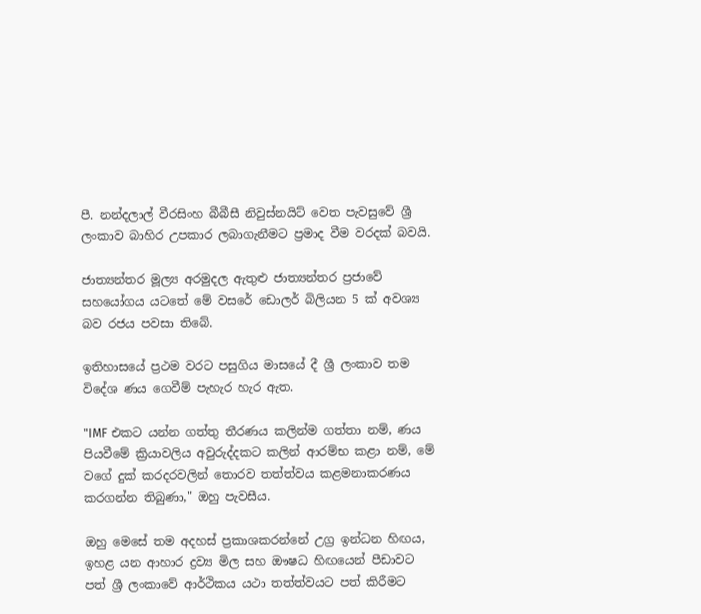පී. නන්දලාල් වීරසිංහ බීබීසී නිවුස්නයිට් වෙත පැවසුවේ ශ්‍රී ලංකාව බාහිර උපකාර ලබාගැනීමට ප්‍රමාද වීම වරදක් බවයි.

ජාත්‍යන්තර මූල්‍ය අරමුදල ඇතුළු ජාත්‍යන්තර ප්‍රජාවේ සහයෝගය යටතේ මේ වසරේ ඩොලර් බිලියන 5 ක් අවශ්‍ය බව රජය පවසා තිබේ.

ඉතිහාසයේ ප්‍රථම වරට පසුගිය මාසයේ දී ශ්‍රී ලංකාව තම විදේශ ණය ගෙවීම් පැහැර හැර ඇත.

"IMF එකට යන්න ගත්තු තීරණය කලින්ම ගත්තා නම්, ණය පියවීමේ ක්‍රියාවලිය අවුරුද්දකට කලින් ආරම්භ කළා නම්, මේ වගේ දුක් කරදරවලින් තොරව තත්ත්වය කළමනාකරණය කරගන්න තිබුණා," ඔහු පැවසීය.

ඔහු මෙසේ තම අදහස් ප්‍රකාශකරන්නේ උග්‍ර ඉන්ධන හිඟය, ඉහළ යන ආහාර ද්‍රව්‍ය මිල සහ ඖෂධ හිඟයෙන් පීඩාවට පත් ශ්‍රී ලංකාවේ ආර්ථිකය යථා තත්ත්වයට පත් කිරීමට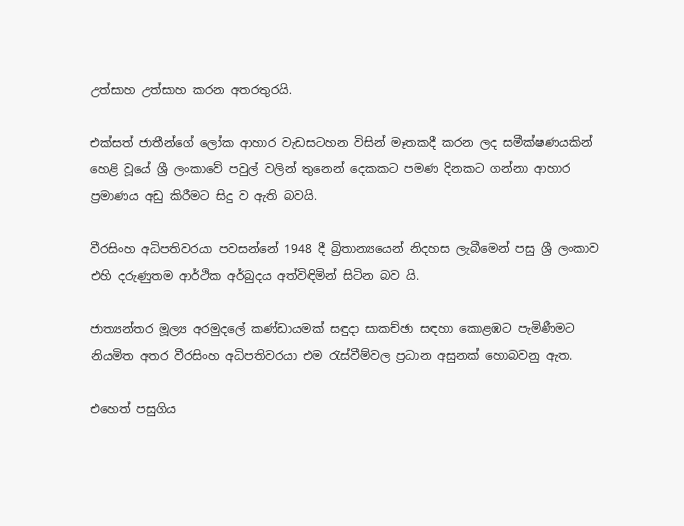උත්සාහ උත්සාහ කරන අතරතුරයි.

එක්සත් ජාතීන්ගේ ලෝක ආහාර වැඩසටහන විසින් මෑතකදී කරන ලද සමීක්ෂණයකින් හෙළි වූයේ ශ්‍රී ලංකාවේ පවුල් වලින් තුනෙන් දෙකකට පමණ දිනකට ගන්නා ආහාර ප්‍රමාණය අඩු කිරීමට සිදු ව ඇති බවයි.

වීරසිංහ අධිපතිවරයා පවසන්න‍ේ 1948 දී බ්‍රිතාන්‍යයෙන් නිදහස ලැබීමෙන් පසු ශ්‍රී ලංකාව එහි දරුණුතම ආර්ථික අර්බුදය අත්විඳිමින් සිටින බව යි.

ජාත්‍යන්තර මූල්‍ය අරමුදලේ කණ්ඩායමක් සඳුදා සාකච්ඡා සඳහා කොළඹට පැමිණීමට නියමිත අතර වීරසිංහ අධිපතිවරයා එම රැස්වීම්වල ප්‍රධාන අසුනක් හොබවනු ඇත.

එහෙත් පසුගිය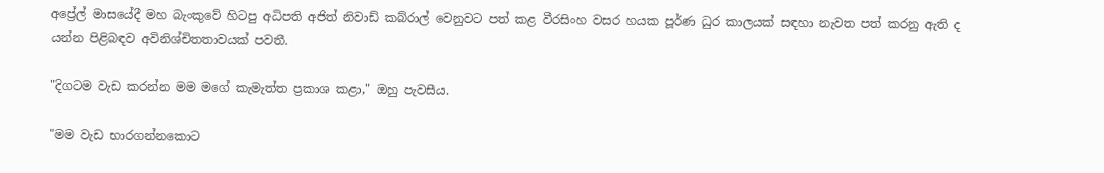අප්‍රේල් මාසයේදී මහ බැංකුවේ හිටපු අධිපති අජිත් නිවාඩ් කබ්රාල් වෙනුවට පත් කළ වීරසිංහ වසර හයක පූර්ණ ධුර කාලයක් සඳහා නැවත පත් කරනු ඇති ද යන්න පිළිබඳව අවිනිශ්චිතතාවයක් පවතී.

"දිගටම වැඩ කරන්න මම මගේ කැමැත්ත ප්‍රකාශ කළා," ඔහු පැවසීය.

"මම වැඩ භාරගන්නකොට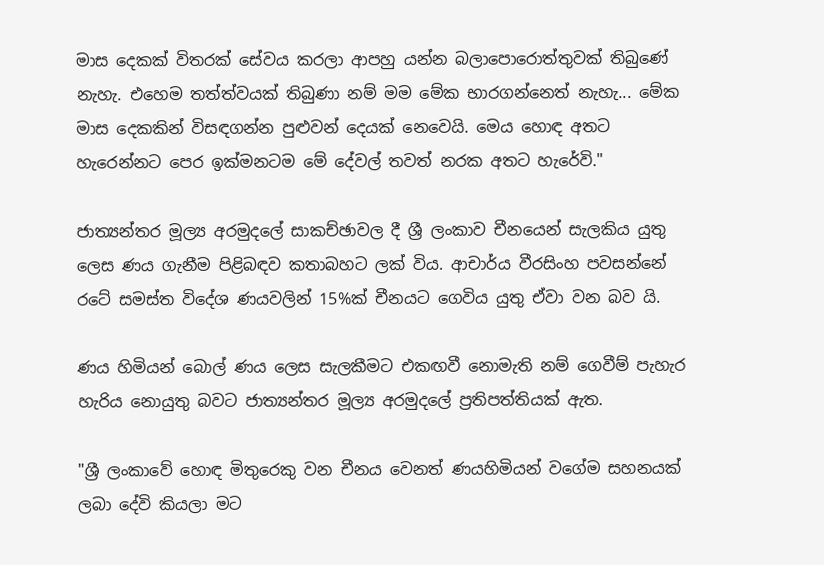මාස දෙකක් විතරක් සේවය කරලා ආපහු යන්න බලාපොරොත්තුවක් තිබුණේ නැහැ. එහෙම තත්ත්වයක් තිබුණා නම් මම මේක භාරගන්නෙත් නැහැ... මේක මාස දෙකකින් විසඳගන්න පුළුවන් දෙයක් නෙවෙයි. මෙය හොඳ අතට හැරෙන්නට පෙර ඉක්මනටම මේ දේවල් තවත් නරක අත‍ට හැරේවි."

ජාත්‍යන්තර මූල්‍ය අරමුදලේ සාකච්ඡාවල දී ශ්‍රී ලංකාව චීනයෙන් සැලකිය යුතු ලෙස ණය ගැනීම පිළිබඳව කතාබහට ලක් විය. ආචාර්ය වීරසිංහ පවසන්නේ රටේ සමස්ත විදේශ ණයවලින් 15%ක් චීනයට ගෙවිය යුතු ඒවා වන බව යි.

ණය හිමියන් බොල් ණය ලෙස සැලකීමට එකඟවී නොමැති නම් ගෙවීම් පැහැර හැරිය නොයුතු බවට ජාත්‍යන්තර මූල්‍ය අරමුදලේ ප්‍රතිපත්තියක් ඇත.

"ශ්‍රී ලංකාවේ හොඳ මිතුරෙකු වන චීනය වෙනත් ණයහිමියන් වගේම සහනයක් ලබා දේවි කියලා මට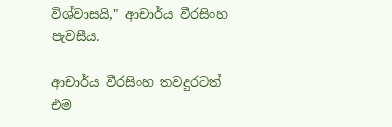විශ්වාසයි," ආචාර්ය වීරසිංහ පැවසීය.

ආචාර්ය වීරසිංහ තවදුරටත් එම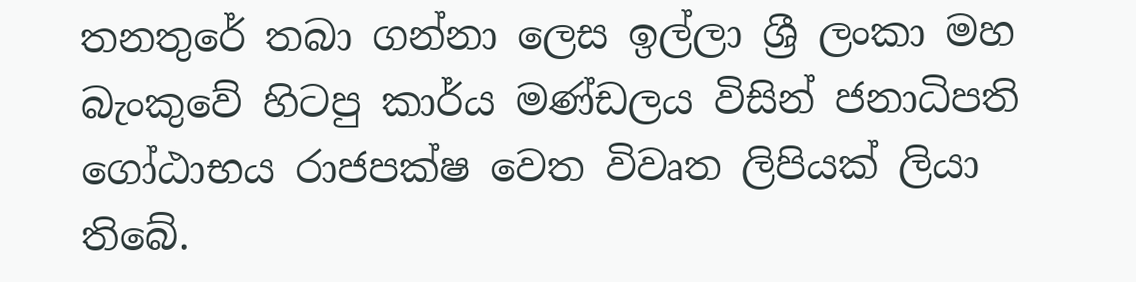තනතුරේ තබා ගන්නා ලෙස ඉල්ලා ශ්‍රී ලංකා මහ බැංකුවේ හිටපු කාර්ය මණ්ඩලය විසින් ජනාධිපති ගෝඨාභය රාජපක්ෂ වෙත විවෘත ලිපියක් ලියා තිබේ.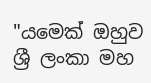"යමෙක් ඔහුව ශ්‍රී ලංකා මහ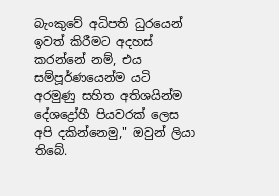බැංකුවේ අධිපති ධුරයෙන් ඉවත් කිරීමට අදහස් කරන්නේ නම්, එය සම්පූර්ණයෙන්ම යටි අරමුණු සහිත අතිශයින්ම දේශද්‍රෝහී පියවරක් ලෙස අපි දකින්නෙමු," ඔවුන් ලියා තිබේ.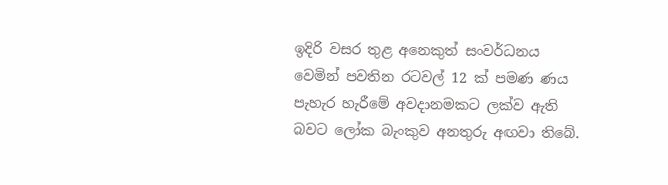ඉදිරි වසර තුළ අනෙකුත් සංවර්ධනය වෙමින් පවතින රටවල් 12 ක් පමණ ණය පැහැර හැරීමේ අවදානමකට ලක්ව ඇති බවට ලෝක බැංකුව අනතුරු අඟවා තිබේ.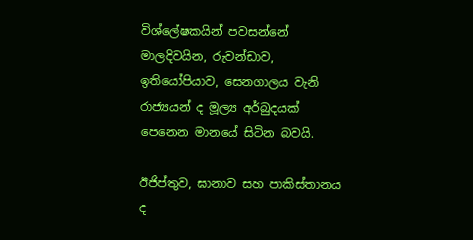විශ්ලේෂකයින් පවසන්නේ මාලදිවයින, රුවන්ඩාව, ඉතියෝපියාව, සෙනගාලය වැනි රාජ්‍යයන් ද මූල්‍ය අර්බුදයක් පෙනෙන මානයේ සිටින බවයි.

ඊජිප්තුව, ඝානාව සහ පාකිස්තානය ද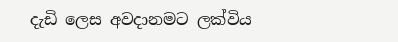දැඩි ලෙස අවදානමට ලක්විය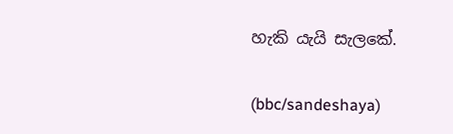හැකි යැයි සැලකේ.

(bbc/sandeshaya)